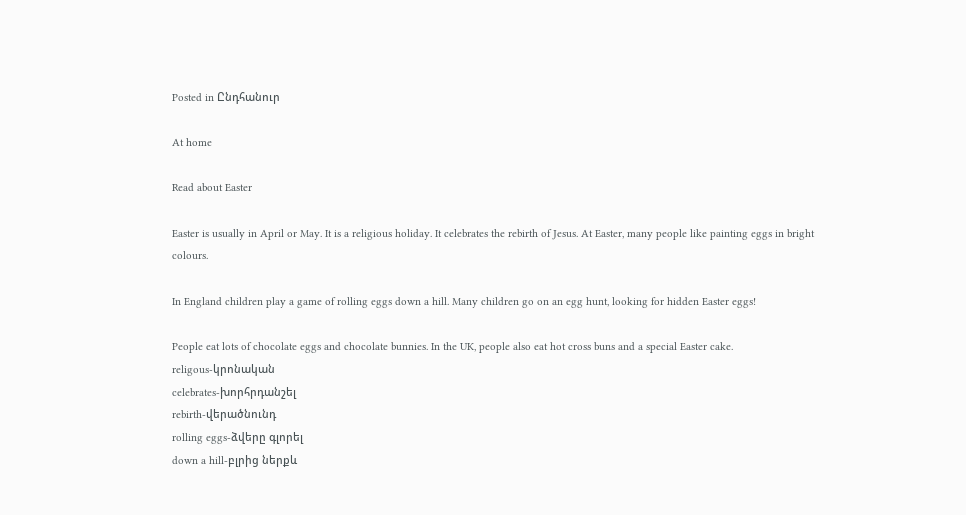Posted in Ընդհանուր

At home

Read about Easter

Easter is usually in April or May. It is a religious holiday. It celebrates the rebirth of Jesus. At Easter, many people like painting eggs in bright colours.

In England children play a game of rolling eggs down a hill. Many children go on an egg hunt, looking for hidden Easter eggs!

People eat lots of chocolate eggs and chocolate bunnies. In the UK, people also eat hot cross buns and a special Easter cake.
religous-կրոնական
celebrates-խորհրդանշել
rebirth-վերածնունդ
rolling eggs-ձվերը գլորել
down a hill-բլրից ներքև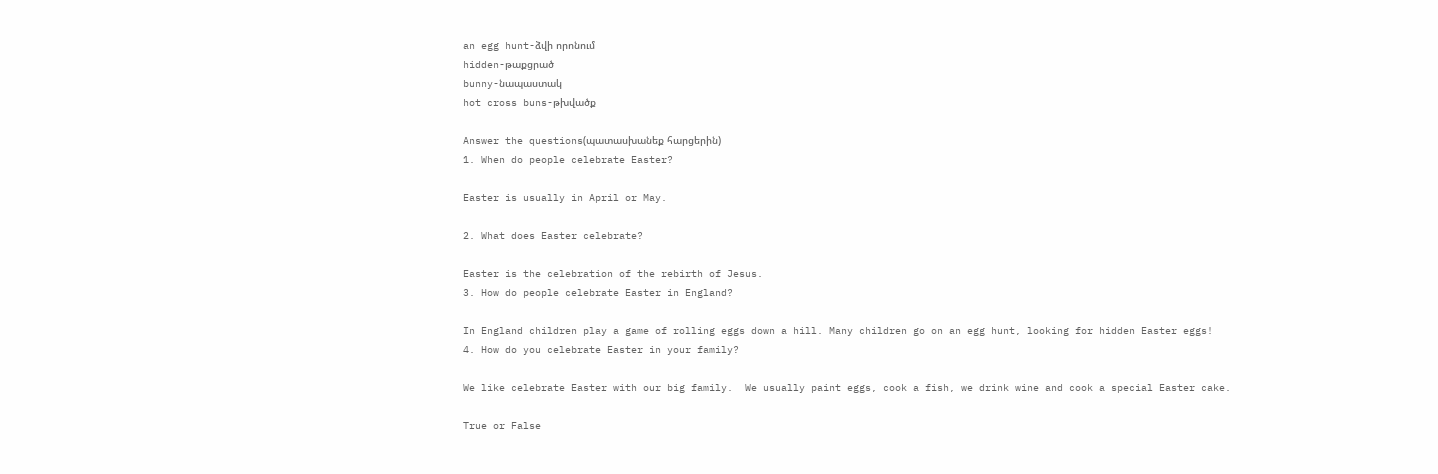an egg hunt-ձվի որոնում
hidden-թաքցրած
bunny-նապաստակ
hot cross buns-թխվածք

Answer the questions(պատասխանեք հարցերին)
1. When do people celebrate Easter?

Easter is usually in April or May.

2. What does Easter celebrate?

Easter is the celebration of the rebirth of Jesus.
3. How do people celebrate Easter in England?

In England children play a game of rolling eggs down a hill. Many children go on an egg hunt, looking for hidden Easter eggs!
4. How do you celebrate Easter in your family?

We like celebrate Easter with our big family.  We usually paint eggs, cook a fish, we drink wine and cook a special Easter cake.

True or False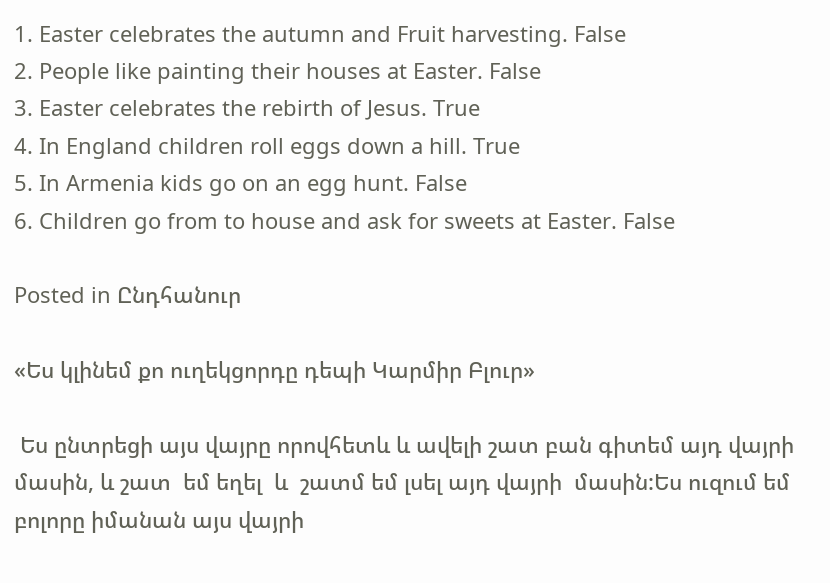1. Easter celebrates the autumn and Fruit harvesting. False
2. People like painting their houses at Easter. False
3. Easter celebrates the rebirth of Jesus. True
4. In England children roll eggs down a hill. True
5. In Armenia kids go on an egg hunt. False
6. Children go from to house and ask for sweets at Easter. False

Posted in Ընդհանուր

«Ես կլինեմ քո ուղեկցորդը դեպի Կարմիր Բլուր»

 Ես ընտրեցի այս վայրը որովհետև և ավելի շատ բան գիտեմ այդ վայրի  մասին, և շատ  եմ եղել  և  շատմ եմ լսել այդ վայրի  մասին:Ես ուզում եմ բոլորը իմանան այս վայրի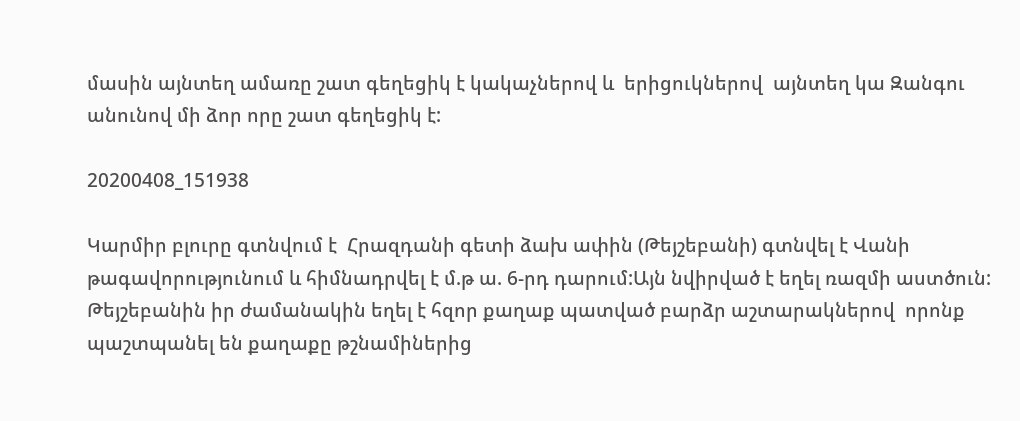մասին այնտեղ ամառը շատ գեղեցիկ է կակաչներով և  երիցուկներով  այնտեղ կա Զանգու անունով մի ձոր որը շատ գեղեցիկ է:

20200408_151938

Կարմիր բլուրը գտնվում է  Հրազդանի գետի ձախ ափին (Թեյշեբանի) գտնվել է Վանի  թագավորությունում և հիմնադրվել է մ.թ ա. 6-րդ դարում:Այն նվիրված է եղել ռազմի աստծուն: Թեյշեբանին իր ժամանակին եղել է հզոր քաղաք պատված բարձր աշտարակներով  որոնք պաշտպանել են քաղաքը թշնամիներից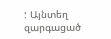: Այնտեղ զարգացած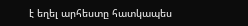է եղել արհեստը հատկապես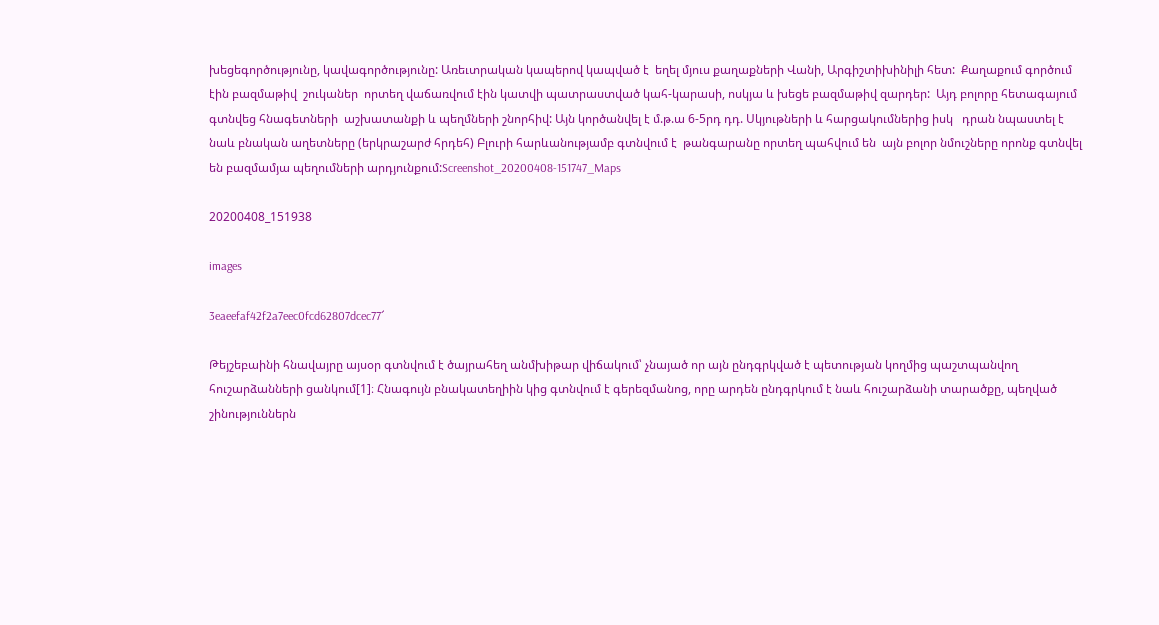խեցեգործությունը, կավագործությունը: Առեւտրական կապերով կապված է  եղել մյուս քաղաքների Վանի, Արգիշտիխինիլի հետ:  Քաղաքում գործում էին բազմաթիվ  շուկաներ  որտեղ վաճառվում էին կատվի պատրաստված կահ-կարասի, ոսկյա և խեցե բազմաթիվ զարդեր:  Այդ բոլորը հետագայում գտնվեց հնագետների  աշխատանքի և պեղմների շնորհիվ: Այն կործանվել է մ.թ.ա 6-5րդ դդ. Սկյութների և հարցակումներից իսկ   դրան նպաստել է նաև բնական աղետները (երկրաշարժ հրդեհ) Բլուրի հարևանությամբ գտնվում է  թանգարանը որտեղ պահվում են  այն բոլոր նմուշները որոնք գտնվել  են բազմամյա պեղումների արդյունքում:Screenshot_20200408-151747_Maps

20200408_151938

images

3eaeefaf42f2a7eec0fcd62807dcec77՜

Թեյշեբաինի հնավայրը այսօր գտնվում է ծայրահեղ անմխիթար վիճակում՝ չնայած որ այն ընդգրկված է պետության կողմից պաշտպանվող հուշարձանների ցանկում[1]։ Հնագույն բնակատեղիին կից գտնվում է գերեզմանոց, որը արդեն ընդգրկում է նաև հուշարձանի տարածքը, պեղված շինություններն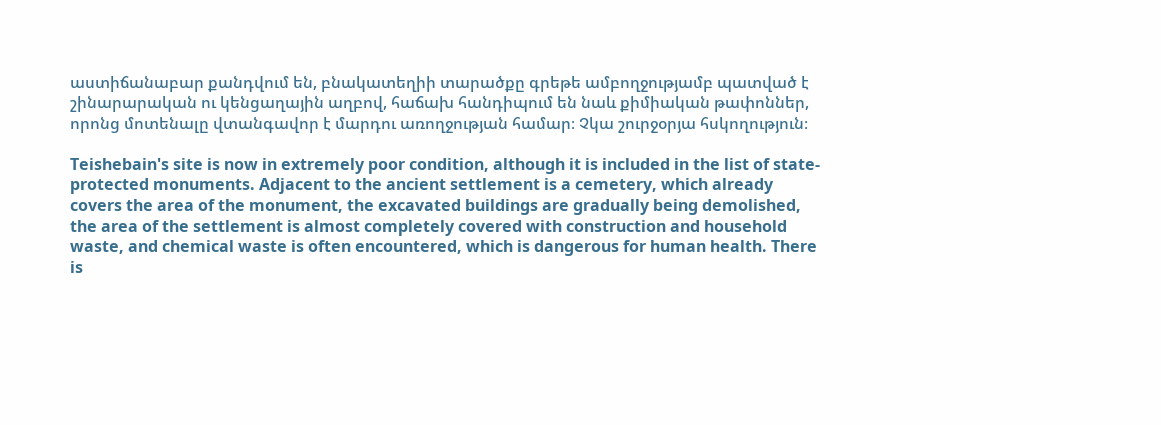աստիճանաբար քանդվում են, բնակատեղիի տարածքը գրեթե ամբողջությամբ պատված է շինարարական ու կենցաղային աղբով, հաճախ հանդիպում են նաև քիմիական թափոններ, որոնց մոտենալը վտանգավոր է մարդու առողջության համար։ Չկա շուրջօրյա հսկողություն։

Teishebain's site is now in extremely poor condition, although it is included in the list of state-protected monuments. Adjacent to the ancient settlement is a cemetery, which already covers the area of the monument, the excavated buildings are gradually being demolished, the area of the settlement is almost completely covered with construction and household waste, and chemical waste is often encountered, which is dangerous for human health. There is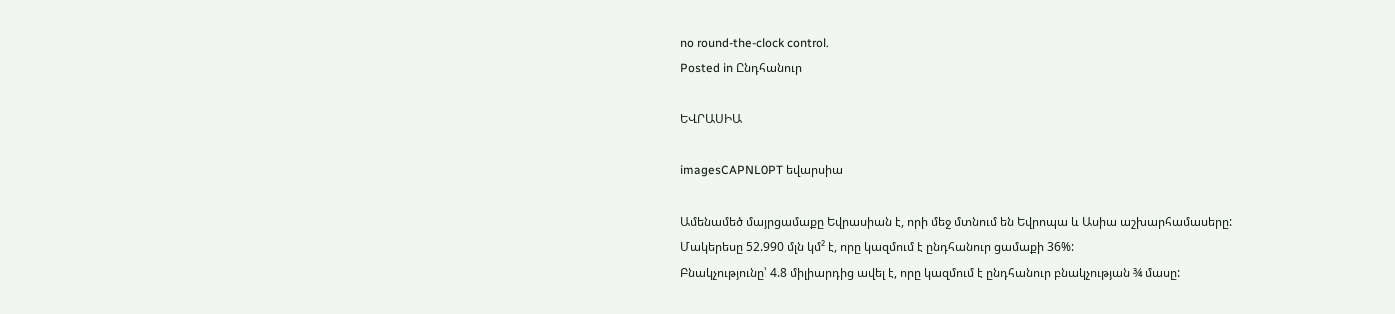no round-the-clock control.
Posted in Ընդհանուր

ԵՎՐԱՍԻԱ

imagesCAPNL0PT եվարսիա

Ամենամեծ մայրցամաքը Եվրասիան է, որի մեջ մտնում են Եվրոպա և Ասիա աշխարհամասերը:
Մակերեսը 52.990 մլն կմ² է, որը կազմում է ընդհանուր ցամաքի 36%:
Բնակչությունը՝ 4.8 միլիարդից ավել է, որը կազմում է ընդհանուր բնակչության ¾ մասը: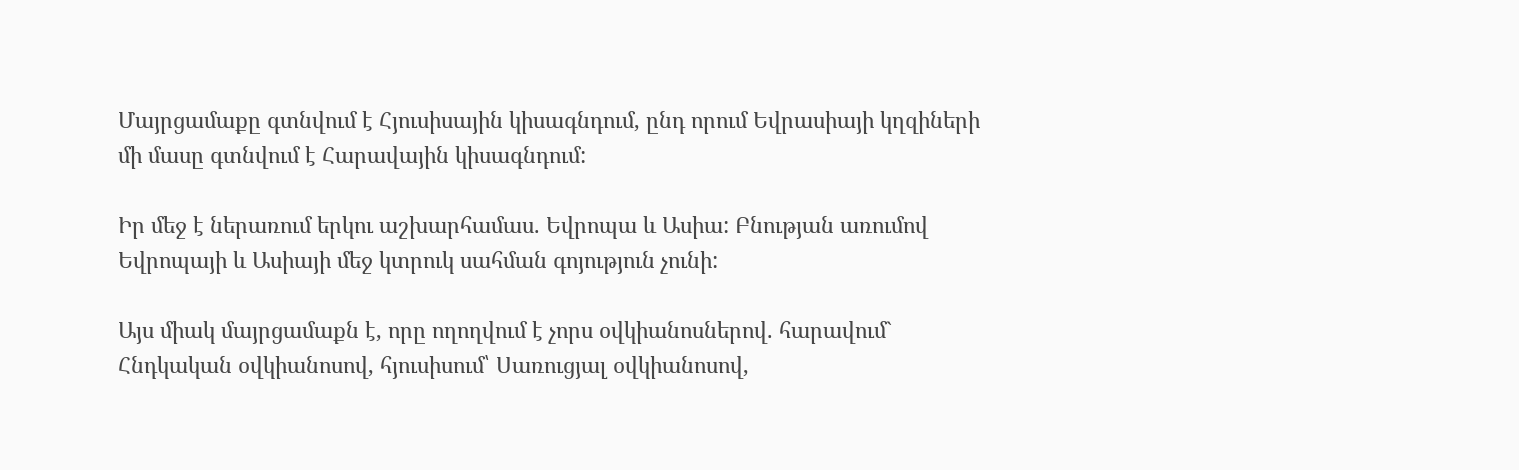Մայրցամաքը գտնվում է Հյուսիսային կիսագնդում, ընդ որում Եվրասիայի կղզիների մի մասը գտնվում է Հարավային կիսագնդում:

Իր մեջ է ներառում երկու աշխարհամաս. Եվրոպա և Ասիա: Բնության առումով Եվրոպայի և Ասիայի մեջ կտրուկ սահման գոյություն չունի:

Այս միակ մայրցամաքն է, որը ողողվում է չորս օվկիանոսներով. հարավում`   Հնդկական օվկիանոսով, հյուսիսում՝ Սառուցյալ օվկիանոսով,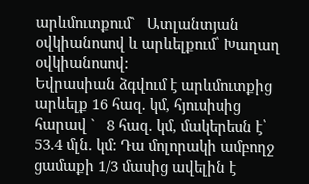արևմուտքում`   Ատլանտյան օվկիանոսով և արևելքում՝ Խաղաղ օվկիանոսով:
Եվրասիան ձգվում է արևմուտքից արևելք 16 հազ. կմ, հյուսիսից հարավ `   8 հազ. կմ, մակերեսն է՝ 53.4 մլն. կմ: Դա մոլորակի ամբողջ ցամաքի 1/3 մասից ավելին է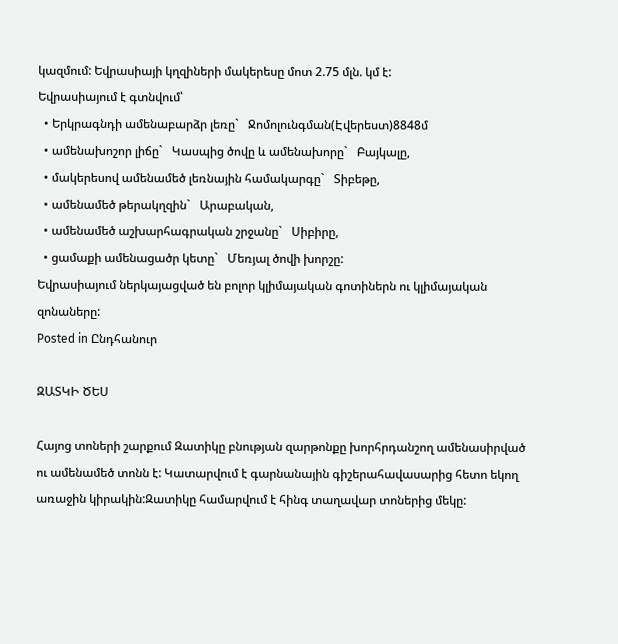կազմում: Եվրասիայի կղզիների մակերեսը մոտ 2.75 մլն. կմ է:
Եվրասիայում է գտնվում՝
  • Երկրագնդի ամենաբարձր լեռը`   Ջոմոլունգման(Էվերեստ)8848մ
  • ամենախոշոր լիճը`   Կասպից ծովը և ամենախորը`   Բայկալը,
  • մակերեսով ամենամեծ լեռնային համակարգը`   Տիբեթը,
  • ամենամեծ թերակղզին`   Արաբական,
  • ամենամեծ աշխարհագրական շրջանը`   Սիբիրը,
  • ցամաքի ամենացածր կետը`   Մեռյալ ծովի խորշը:
Եվրասիայում ներկայացված են բոլոր կլիմայական գոտիներն ու կլիմայական զոնաները:
Posted in Ընդհանուր

ԶԱՏԿԻ ԾԵՍ

Հայոց տոների շարքում Զատիկը բնության զարթոնքը խորհրդանշող ամենասիրված ու ամենամեծ տոնն է: Կատարվում է գարնանային գիշերահավասարից հետո եկող առաջին կիրակին:Զատիկը համարվում է հինգ տաղավար տոներից մեկը: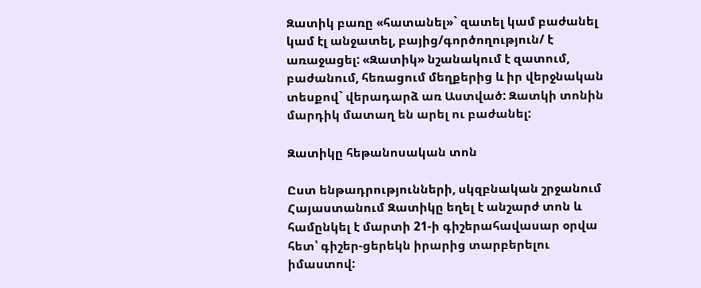Զատիկ բառը «հատանել»` զատել կամ բաժանել կամ էլ անջատել, բայից/գործողություն/ է առաջացել: «Զատիկ» նշանակում է զատում, բաժանում, հեռացում մեղքերից և իր վերջնական տեսքով` վերադարձ առ Աստված: Զատկի տոնին մարդիկ մատաղ են արել ու բաժանել:

Զատիկը հեթանոսական տոն

Ըստ ենթադրությունների, սկզբնական շրջանում Հայաստանում Զատիկը եղել է անշարժ տոն և համընկել է մարտի 21-ի գիշերահավասար օրվա հետ՝ գիշեր-ցերեկն իրարից տարբերելու իմաստով: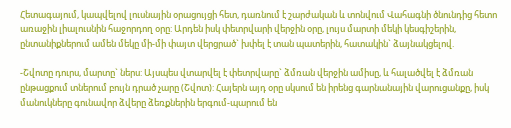Հետագայում, կապվելով լուսնային օրացույցի հետ, դառնում է շարժական և տոնվում Վահագնի ծնունդից հետո առաջին լիալուսնին հաջորդող օրը: Արդեն իսկ փետրվարի վերջին օրը, լույս մարտի մեկի կեսգիշերին, ընտանիքներում ամեն մեկը մի-մի փայտ վերցրած` խփել է տան պատերին, հատակին` ձայնակցելով.

-Շվոտը դուրս, մարտը` ներս: Այսպես վտարվել է փետրվարը` ձմռան վերջին ամիսը, և հալածվել է ձմռան ընթացքում տներում բույն դրած չարը (Շվոտ): Հայերն այդ օրը սկսում են իրենց գարնանային վարուցանքը, իսկ մանուկները գունավոր ձվերը ձեռքներին երգում-պարում են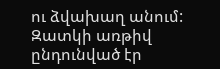ու ձվախաղ անում: Զատկի առթիվ ընդունված էր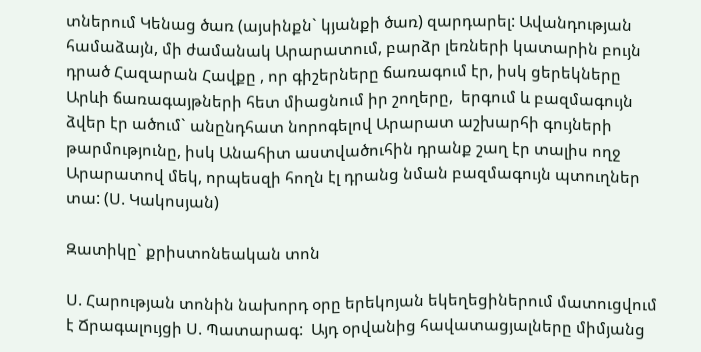տներում Կենաց ծառ (այսինքն` կյանքի ծառ) զարդարել: Ավանդության համաձայն, մի ժամանակ Արարատում, բարձր լեռների կատարին բույն դրած Հազարան Հավքը , որ գիշերները ճառագում էր, իսկ ցերեկները Արևի ճառագայթների հետ միացնում իր շողերը,  երգում և բազմագույն ձվեր էր ածում` անընդհատ նորոգելով Արարատ աշխարհի գույների թարմությունը, իսկ Անահիտ աստվածուհին դրանք շաղ էր տալիս ողջ Արարատով մեկ, որպեսզի հողն էլ դրանց նման բազմագույն պտուղներ տա: (Ս. Կակոսյան)

Զատիկը` քրիստոնեական տոն

Ս. Հարության տոնին նախորդ օրը երեկոյան եկեղեցիներում մատուցվում է Ճրագալույցի Ս. Պատարագ:  Այդ օրվանից հավատացյալները միմյանց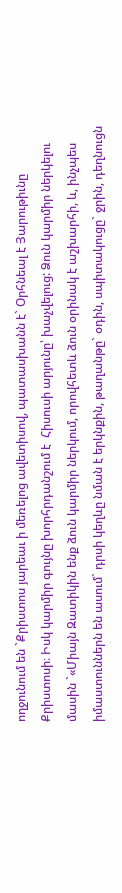ողջունում են `Քրիստոս յարեաւ ի մեռելոց ավետիսով, պատասխանն է` Օրհնեալ է Յարութիւնը Քրիստոսի։ Իսկ կարմիր գույնը խորհրդանշում է  Հիսուսի արյունը՝ խաչվելուց: Ձուն կարմիր ներկելու մասին `«Միայն Զատիկին ենք ձուն կարմիր ներկում, որովհետև ձուն օրինակ է աշխարհի, և, ինչպես իմաստուններն են ասում` դրսի կեղևը նման է երկնքին, թաղանթը` օդին, սպիտակուցը` ջրին, դեղնուցն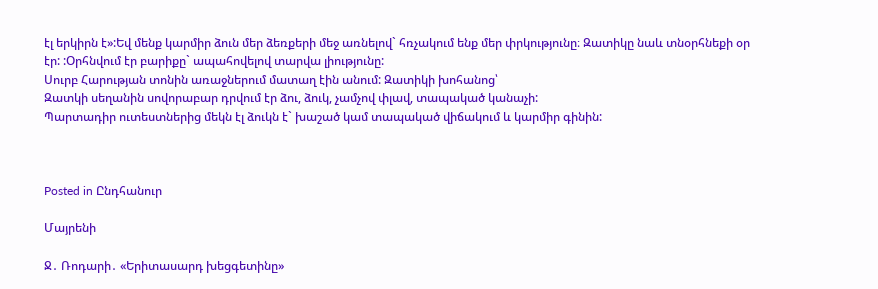էլ երկիրն է»:Եվ մենք կարմիր ձուն մեր ձեռքերի մեջ առնելով` հռչակում ենք մեր փրկությունը։ Զատիկը նաև տնօրհնեքի օր էր: :Օրհնվում էր բարիքը` ապահովելով տարվա լիությունը:
Սուրբ Հարության տոնին առաջներում մատաղ էին անում: Զատիկի խոհանոց՝
Զատկի սեղանին սովորաբար դրվում էր ձու, ձուկ, չամչով փլավ, տապակած կանաչի:
Պարտադիր ուտեստներից մեկն էլ ձուկն է` խաշած կամ տապակած վիճակում և կարմիր գինին:



Posted in Ընդհանուր

Մայրենի

Ջ․ Ռոդարի․ «Երիտասարդ խեցգետինը»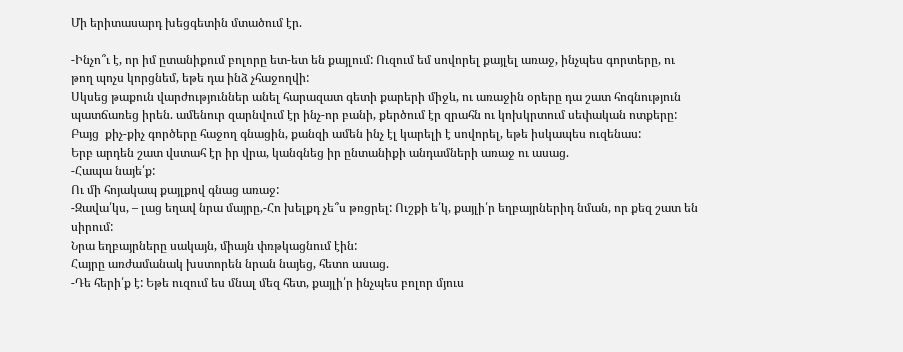Մի երիտասարդ խեցգետին մտածում էր.

-Ինչո՞ւ է, որ իմ ըտանիքում բոլորը ետ-ետ են քայլում: Ուզում եմ սովորել քայլել առաջ, ինչպես գորտերը, ու թող պոչս կորցնեմ, եթե դա ինձ չհաջողվի:
Սկսեց թաքուն վարժություններ անել հարազատ գետի քարերի միջև, ու առաջին օրերը դա շատ հոգնություն պատճառեց իրեն. ամենուր զարնվում էր ինչ-որ բանի, քերծում էր զրահն ու կոխկրտում սեփական ոտքերը: Բայց  քիչ-քիչ գործերը հաջող գնացին, քանզի ամեն ինչ էլ կարելի է սովորել, եթե իսկապես ուզենաս:
Երբ արդեն շատ վստահ էր իր վրա, կանգնեց իր ընտանիքի անդամների առաջ ու ասաց.
-Հապա նայե՛ք:
Ու մի հոյակապ քայլքով գնաց առաջ:
-Զավա՛կս, – լաց եղավ նրա մայրը,-Հո խելքդ չե՞ս թռցրել: Ուշքի ե՛կ, քայլի՛ր եղբայրներիդ նման, որ քեզ շատ են սիրում:
Նրա եղբայրները սակայն, միայն փռթկացնում էին:
Հայրը առժամանակ խստորեն նրան նայեց, հետո ասաց.
-Դե հերի՛ք է: Եթե ուզում ես մնալ մեզ հետ, քայլի՛ր ինչպես բոլոր մյուս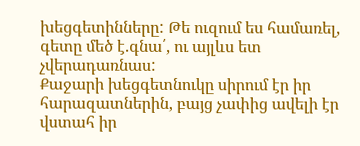խեցգետինները: Թե ուզում ես համառել, գետը մեծ է.գնա՛, ու այլևս ետ չվերադառնաս:
Քաջարի խեցգետնուկը սիրում էր իր հարազատներին, բայց չափից ավելի էր վստահ իր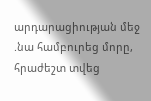արդարացիության մեջ .նա համբուրեց մորը, հրաժեշտ տվեց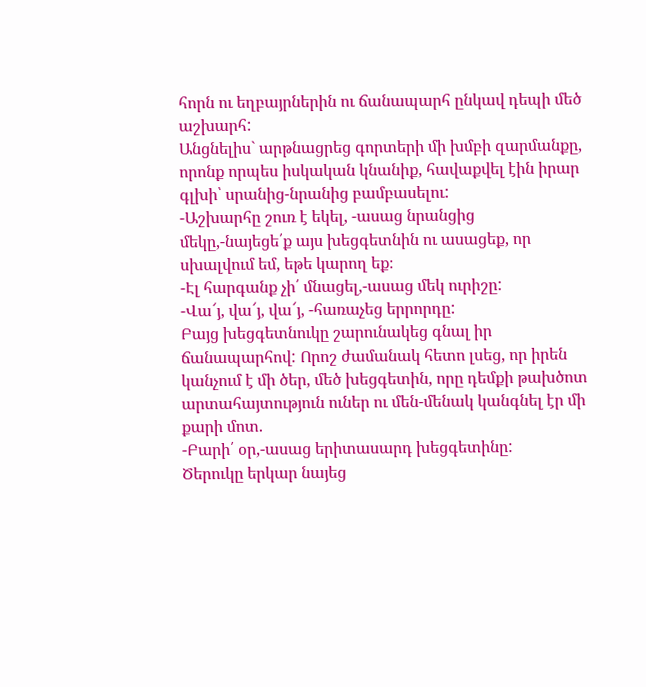հորն ու եղբայրներին ու ճանապարհ ընկավ դեպի մեծ աշխարհ:
Անցնելիս` արթնացրեց գորտերի մի խմբի զարմանքը, որոնք որպես իսկական կնանիք, հավաքվել էին իրար գլխի՝ սրանից-նրանից բամբասելու:
-Աշխարհը շուռ է եկել, -ասաց նրանցից մեկը,-նայեցե՛ք այս խեցգետնին ու ասացեք, որ սխալվում եմ, եթե կարող եք։
-Էլ հարգանք չի՛ մնացել,-ասաց մեկ ուրիշը:
-Վա՜յ, վա՜յ, վա՜յ, -հառաչեց երրորդը:
Բայց խեցգետնուկը շարունակեց գնալ իր ճանապարհով: Որոշ ժամանակ հետո լսեց, որ իրեն կանչում է մի ծեր, մեծ խեցգետին, որը դեմքի թախծոտ արտահայտություն ուներ ու մեն-մենակ կանգնել էր մի քարի մոտ.
-Բարի՛ օր,-ասաց երիտասարդ խեցգետինը:
Ծերուկը երկար նայեց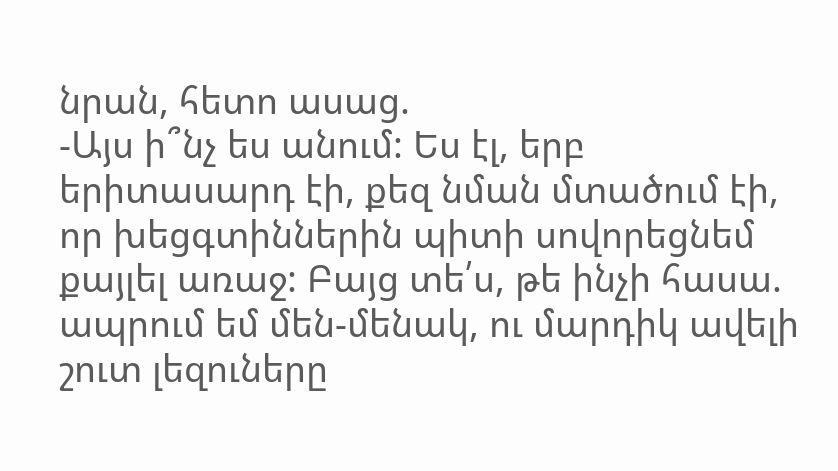նրան, հետո ասաց.
-Այս ի՞նչ ես անում: Ես էլ, երբ երիտասարդ էի, քեզ նման մտածում էի, որ խեցգտիններին պիտի սովորեցնեմ քայլել առաջ: Բայց տե՛ս, թե ինչի հասա. ապրում եմ մեն-մենակ, ու մարդիկ ավելի շուտ լեզուները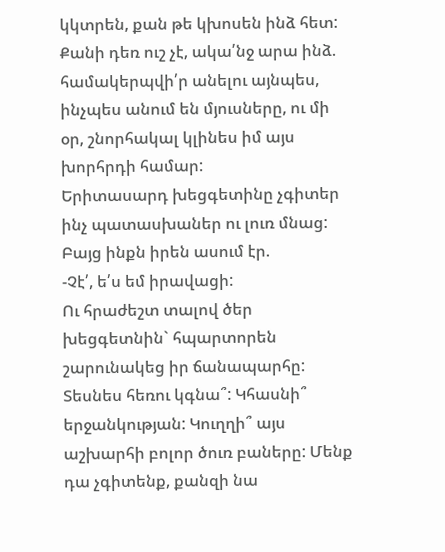կկտրեն, քան թե կխոսեն ինձ հետ: Քանի դեռ ուշ չէ, ակա՛նջ արա ինձ. համակերպվի՛ր անելու այնպես, ինչպես անում են մյուսները, ու մի օր, շնորհակալ կլինես իմ այս խորհրդի համար:
Երիտասարդ խեցգետինը չգիտեր ինչ պատասխաներ ու լուռ մնաց: Բայց ինքն իրեն ասում էր.
-Չէ՛, ե՛ս եմ իրավացի:
Ու հրաժեշտ տալով ծեր խեցգետնին` հպարտորեն շարունակեց իր ճանապարհը:
Տեսնես հեռու կգնա՞: Կհասնի՞ երջանկության: Կուղղի՞ այս աշխարհի բոլոր ծուռ բաները: Մենք դա չգիտենք, քանզի նա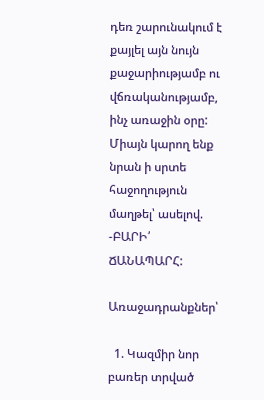դեռ շարունակում է քայլել այն նույն քաջարիությամբ ու վճռականությամբ, ինչ առաջին օրը: Միայն կարող ենք նրան ի սրտե հաջողություն մաղթել՝ ասելով.
-ԲԱՐԻ՛ ՃԱՆԱՊԱՐՀ:

Առաջադրանքներ՝

  1. Կազմիր նոր բառեր տրված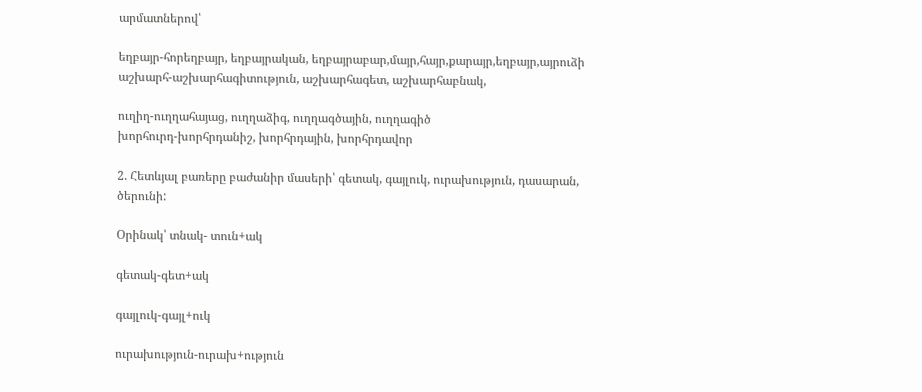արմատներով՝

եղբայր-հորեղբայր, եղբայրական, եղբայրաբար,մայր,հայր,քարայր,եղբայր,այրուձի
աշխարհ-աշխարհագիտություն, աշխարհագետ, աշխարհաբնակ,

ուղիղ-ուղղահայաց, ուղղաձիգ, ուղղագծային, ուղղագիծ
խորհուրդ-խորհրդանիշ, խորհրդային, խորհրդավոր

2. Հետևյալ բառերը բաժանիր մասերի՝ գետակ, գայլուկ, ուրախություն, դասարան, ծերունի:

Օրինակ՝ տնակ- տուն+ակ

գետակ-գետ+ակ

գայլուկ-գայլ+ուկ

ուրախություն-ուրախ+ություն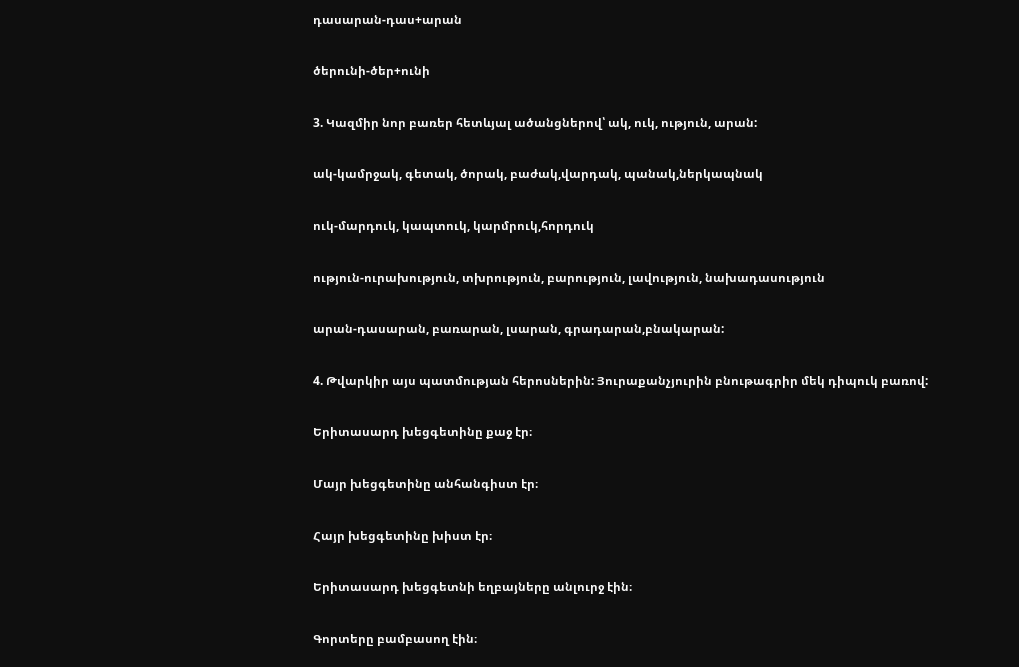դասարան-դաս+արան

ծերունի-ծեր+ունի

3. Կազմիր նոր բառեր հետևյալ ածանցներով՝ ակ, ուկ, ություն, արան:

ակ-կամրջակ, գետակ, ծորակ, բաժակ,վարդակ, պանակ,ներկապնակ

ուկ-մարդուկ, կապտուկ, կարմրուկ,հորդուկ

ություն-ուրախություն, տխրություն, բարություն, լավություն, նախադասություն

արան-դասարան, բառարան, լսարան, գրադարան,բնակարան:

4. Թվարկիր այս պատմության հերոսներին: Յուրաքանչյուրին բնութագրիր մեկ դիպուկ բառով:

Երիտասարդ խեցգետինը քաջ էր։

Մայր խեցգետինը անհանգիստ էր։

Հայր խեցգետինը խիստ էր։

Երիտասարդ խեցգետնի եղբայները անլուրջ էին։

Գորտերը բամբասող էին։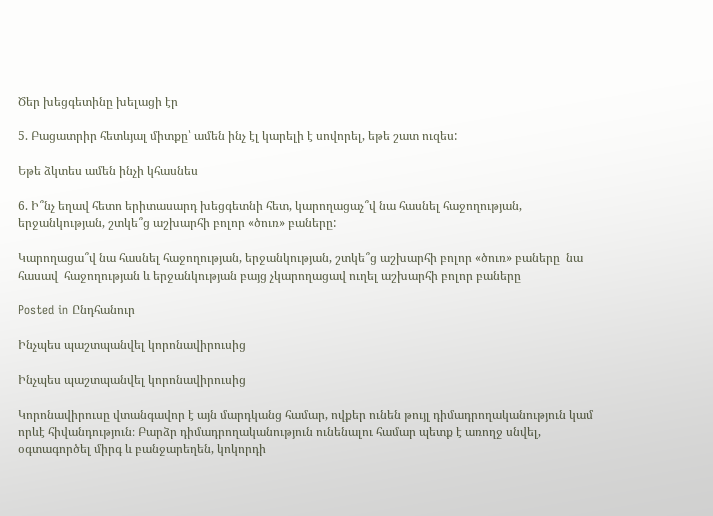Ծեր խեցգետինը խելացի էր

5. Բացատրիր հետևյալ միտքը՝ ամեն ինչ էլ կարելի է սովորել, եթե շատ ուզես:

Եթե ձկտես ամեն ինչի կհասնես

6. Ի՞նչ եղավ հետո երիտասարդ խեցգետնի հետ, կարողացաչ՞վ նա հասնել հաջողության, երջանկության, շտկե՞ց աշխարհի բոլոր «ծուռ» բաները:

Կարողացա՞վ նա հասնել հաջողության, երջանկության, շտկե՞ց աշխարհի բոլոր «ծուռ» բաները  նա հասավ  հաջողության և երջանկության բայց չկարողացավ ուղել աշխարհի բոլոր բաները

Posted in Ընդհանուր

Ինչպես պաշտպանվել կորոնավիրուսից

Ինչպես պաշտպանվել կորոնավիրուսից

Կորոնավիրուսը վտանգավոր է այն մարդկանց համար, ովքեր ունեն թույլ դիմադրողականություն կամ որևէ հիվանդություն։ Բարձր դիմադրողականություն ունենալու համար պետք է առողջ սնվել, օգտագործել միրգ և բանջարեղեն, կոկորդի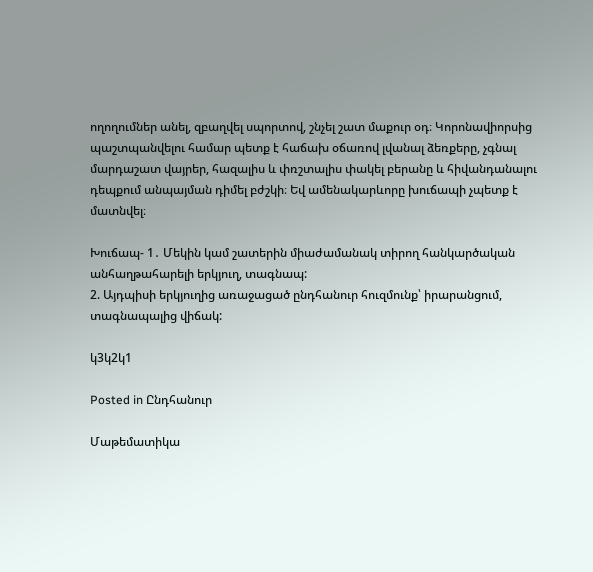ողողումներ անել, զբաղվել սպորտով, շնչել շատ մաքուր օդ։ Կորոնավիորսից պաշտպանվելու համար պետք է հաճախ օճառով լվանալ ձեռքերը, չգնալ մարդաշատ վայրեր, հազալիս և փռշտալիս փակել բերանը և հիվանդանալու դեպքում անպայման դիմել բժշկի։ Եվ ամենակարևորը խուճապի չպետք է մատնվել։

Խուճապ- 1․ Մեկին կամ շատերին միաժամանակ տիրող հանկարծական անհաղթահարելի երկյուղ, տագնապ:
2. Այդպիսի երկյուղից առաջացած ընդհանուր հուզմունք՝ իրարանցում, տագնապալից վիճակ:

կ3կ2կ1

Posted in Ընդհանուր

Մաթեմատիկա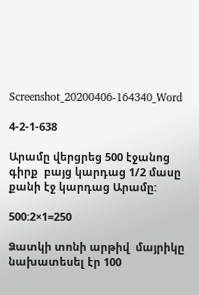Screenshot_20200406-164340_Word

4-2-1-638

Արամը վերցրեց 500 էջանոց գիրք  բայց կարդաց 1/2 մասը քանի էջ կարդաց Արամը:

500:2×1=250

Ձատկի տոնի արթիվ  մայրիկը նախատեսել էր 100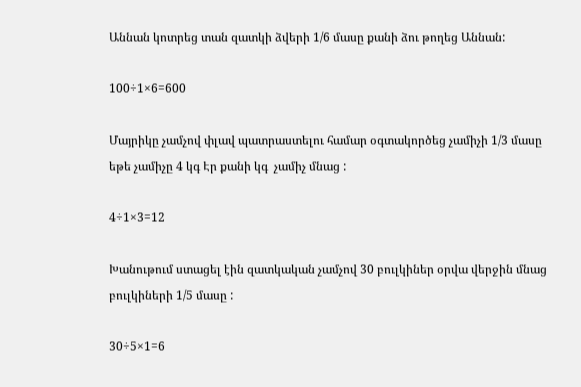Աննան կոտրեց տան զատկի ձվերի 1/6 մասը քանի ձու թողեց Աննան:

100÷1×6=600

Մայրիկը չամչով փլավ պատրաստելու համար օգտակործեց չամիչի 1/3 մասը  եթե չամիչը 4 կգ Էր քանի կգ  չամիչ մնաց :

4÷1×3=12

Խանութում ստացել էին զատկական չամչով 30 բուլկիներ օրվա վերջին մնաց բուլկիների 1/5 մասը :

30÷5×1=6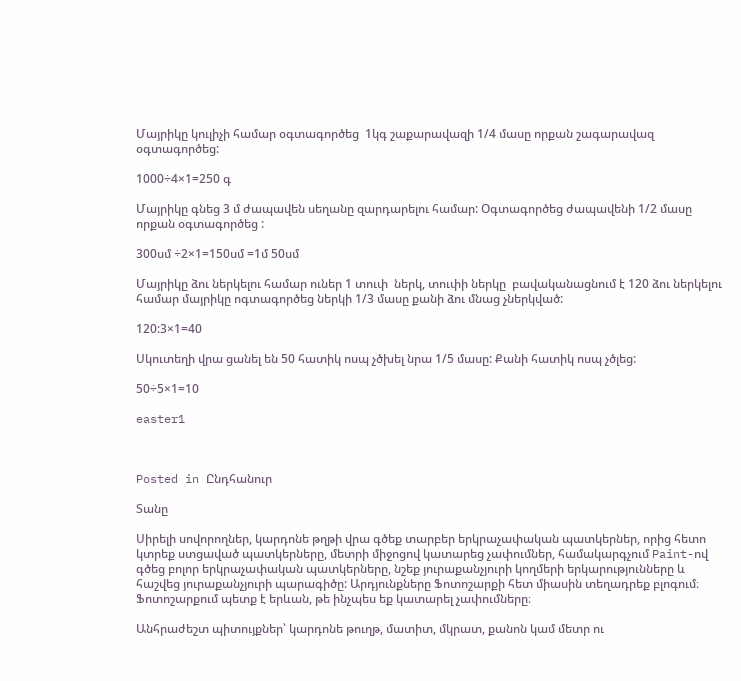Մայրիկը կուլիչի համար օգտագործեց  1կգ շաքարավազի 1/4 մասը որքան շագարավազ օգտագործեց:

1000÷4×1=250 գ

Մայրիկը գնեց 3 մ ժապավեն սեղանը զարդարելու համար: Օգտագործեց ժապավենի 1/2 մասը որքան օգտագործեց :

300սմ ÷2×1=150սմ =1մ 50սմ

Մայրիկը ձու ներկելու համար ուներ 1 տուփ  ներկ, տուփի ներկը  բավականացնում է 120 ձու ներկելու համար մայրիկը ոգտագործեց ներկի 1/3 մասը քանի ձու մնաց չներկված:

120:3×1=40

Սկուտեղի վրա ցանել են 50 հատիկ ոսպ չծխել նրա 1/5 մասը: Քանի հատիկ ոսպ չծլեց:

50÷5×1=10

easter1



Posted in Ընդհանուր

Տանը

Սիրելի սովորողներ, կարդոնե թղթի վրա գծեք տարբեր երկրաչափական պատկերներ, որից հետո կտրեք ստցաված պատկերները, մետրի միջոցով կատարեց չափումներ, համակարգչում Paint-ով գծեց բոլոր երկրաչափական պատկերները, նշեք յուրաքանչյուրի կողմերի երկարությունները և հաշվեց յուրաքանչյուրի պարագիծը: Արդյունքները Ֆոտոշարքի հետ միասին տեղադրեք բլոգում։ Ֆոտոշարքում պետք է երևան, թե ինչպես եք կատարել չափումները։

Անհրաժեշտ պիտույքներ՝ կարդոնե թուղթ, մատիտ, մկրատ, քանոն կամ մետր ու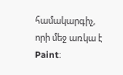համակարգիչ, որի մեջ առկա է Paint։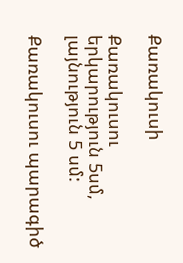Քառակուսի

Քառակուսու երկարություն 5սմ, լայնություն 5 սմ:

Քառակուսու պարագիծ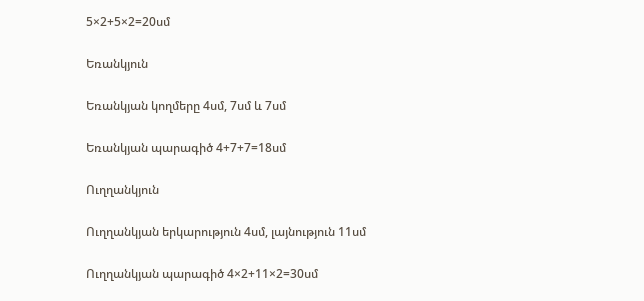5×2+5×2=20սմ

Եռանկյուն

Եռանկյան կողմերը 4սմ, 7սմ և 7սմ

Եռանկյան պարագիծ 4+7+7=18սմ

Ուղղանկյուն

Ուղղանկյան երկարություն 4սմ, լայնություն 11սմ

Ուղղանկյան պարագիծ 4×2+11×2=30սմ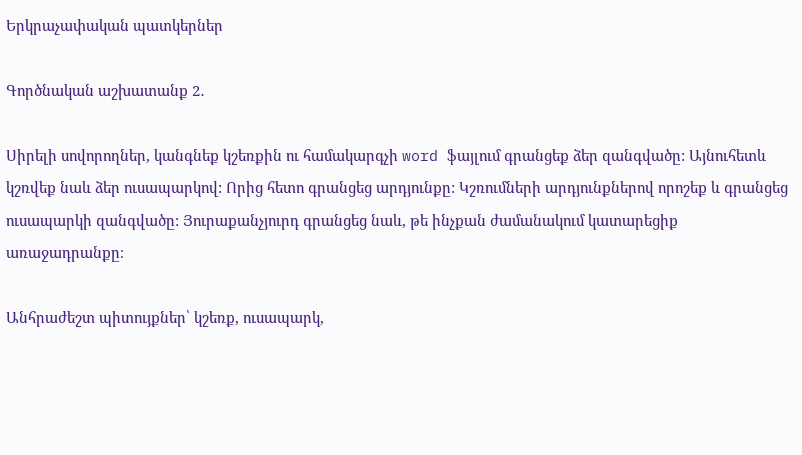Երկրաչափական պատկերներ

Գործնական աշխատանք 2․

Սիրելի սովորողներ, կանգնեք կշեռքին ու համակարգչի word ֆայլում գրանցեք ձեր զանգվածը: Այնուհետև կշռվեք նաև ձեր ուսապարկով: Որից հետո գրանցեց արդյունքը: Կշռումների արդյունքներով որոշեք և գրանցեց ուսապարկի զանգվածը: Յուրաքանչյուրդ գրանցեց նաև, թե ինչքան ժամանակում կատարեցիք առաջադրանքը։

Անհրաժեշտ պիտույքներ՝ կշեռք, ուսապարկ,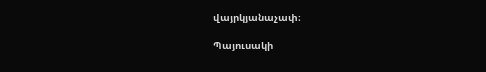վայրկյանաչափ։

Պայուսակի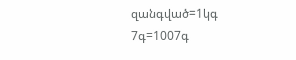զանգված=1կգ 7գ=1007գ